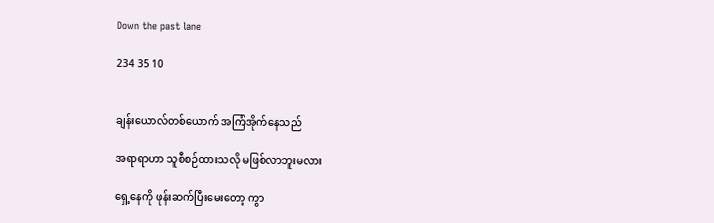Down the past lane

234 35 10


ချန်းယောလ်တစ်ယောက် အကြံအိုက်နေသည်

အရာရာဟာ သူစီစဉ်ထားသလို မဖြစ်လာဘူးမလား

ရှေ့နေကို ဖုန်းဆက်ပြီးမေးတော့ ကွာ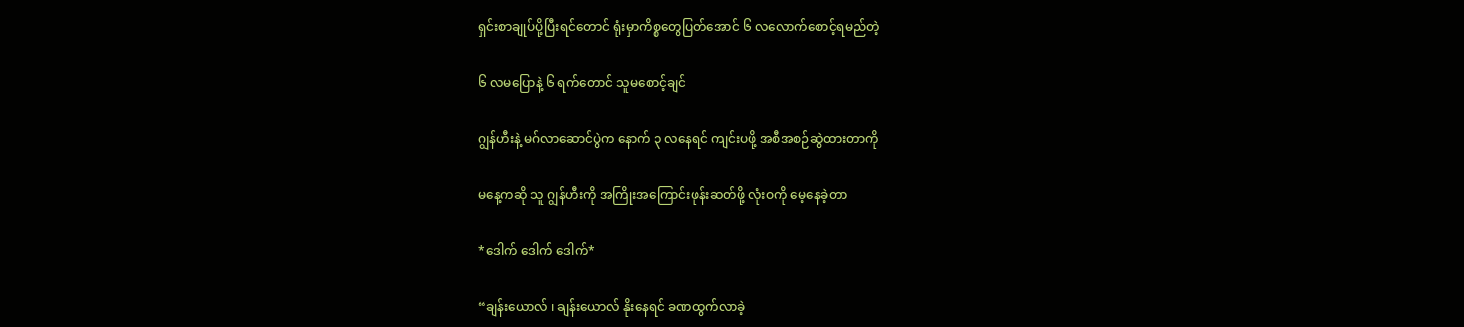ရှင်းစာချုပ်ပို့ပြီးရင်တောင် ရုံးမှာကိစ္စတွေပြတ်အောင် ၆ လလောက်စောင့်ရမည်တဲ့

၆ လမပြောနဲ့ ၆ ရက်တောင် သူမစောင့်ချင်

ဂျွန်ဟီးနဲ့ မဂ်လာဆောင်ပွဲက နောက် ၃ လနေရင် ကျင်းပဖို့ အစီအစဉ်ဆွဲထားတာကို

မနေ့ကဆို သူ ဂျွန်ဟီးကို အကြိုးအကြောင်းဖုန်းဆတ်ဖို့ လုံးဝကို မေ့နေခဲ့တာ

*ဒေါက် ဒေါက် ဒေါက်*

“ချန်းယောလ် ၊ ချန်းယောလ် နိုးနေရင် ခဏထွက်လာခဲ့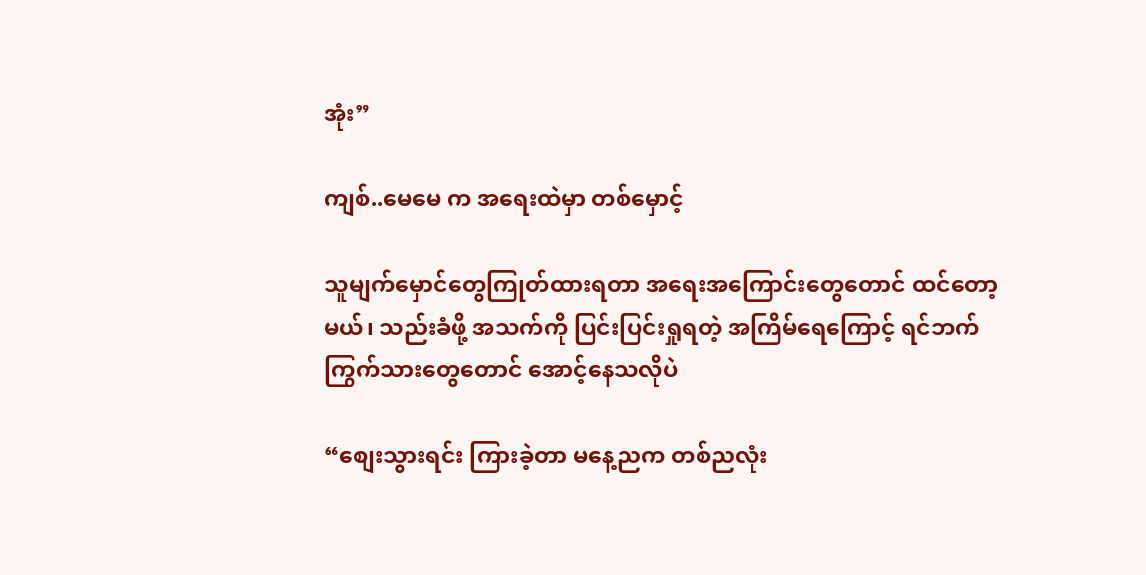အုံး”

ကျစ်..မေမေ က အရေးထဲမှာ တစ်မှောင့်

သူမျက်မှောင်တွေကြုတ်ထားရတာ အရေးအကြောင်းတွေတောင် ထင်တော့မယ်၊ သည်းခံဖို့ အသက်ကို ပြင်းပြင်းရှုရတဲ့ အကြိမ်ရေကြောင့် ရင်ဘက်ကြွက်သားတွေတောင် အောင့်နေသလိုပဲ

“စျေးသွားရင်း ကြားခဲ့တာ မနေ့ညက တစ်ညလုံး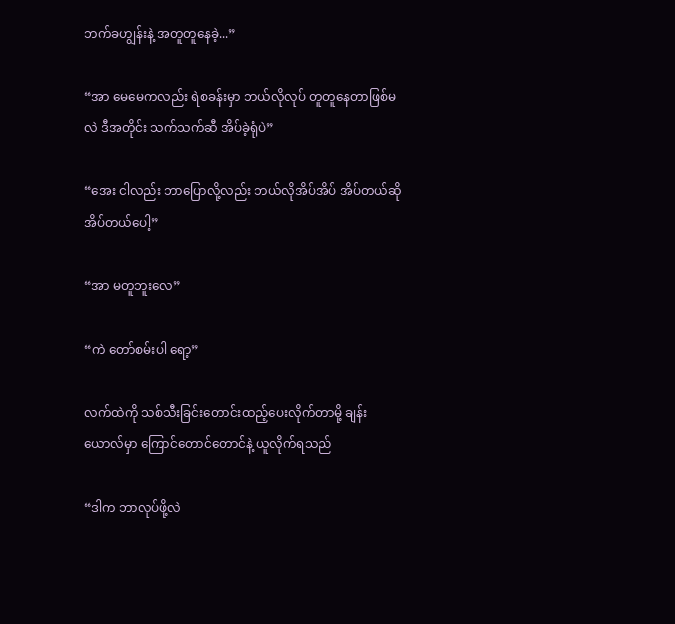ဘက်ခဟျွန်းနဲ့ အတူတူနေခဲ့...”

“အာ မေမေကလည်း ရဲစခန်းမှာ ဘယ်လိုလုပ် တူတူနေတာဖြစ်မလဲ ဒီအတိုင်း သက်သက်ဆီ အိပ်ခဲ့ရုံပဲ”

“အေး ငါလည်း ဘာပြောလို့လည်း ဘယ်လိုအိပ်အိပ် အိပ်တယ်ဆို အိပ်တယ်ပေါ့”

“အာ မတူဘူးလေ”

“ကဲ တော်စမ်းပါ ရော့”

လက်ထဲကို သစ်သီးခြင်းတောင်းထည့်ပေးလိုက်တာမို့ ချန်းယောလ်မှာ ကြောင်တောင်တောင်နဲ့ ယူလိုက်ရသည်

“ဒါက ဘာလုပ်ဖို့လဲ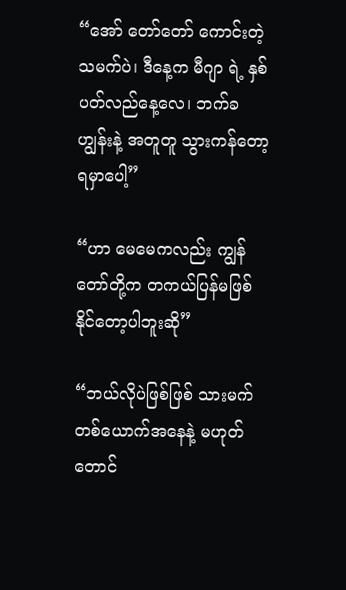“အော် တော်တော် ကောင်းတဲ့ သမက်ပဲ၊ ဒီနေ့က မီဂျာ ရဲ့ နှစ်ပတ်လည်နေ့လေ၊ ဘက်ခဟျွန်းနဲ့ အတူတူ သွားကန်တော့ရမှာပေါ့”

“ဟာ မေမေကလည်း ကျွန်တော်တို့က တကယ်ပြန်မဖြစ်နိုင်တော့ပါဘူးဆို”

“ဘယ်လိုပဲဖြစ်ဖြစ် သားမက်တစ်ယောက်အနေနဲ့ မဟုတ်တောင်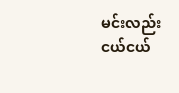မင်းလည်း ငယ်ငယ်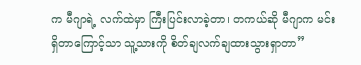က မီဂျာရဲ့ လက်ထဲမှာ ကြီးပြင်းလာခဲ့တာ၊ တကယ်ဆို မီဂျာက မင်းရှိတာကြောင့်သာ သူ့သားကို စိတ်ချလက်ချထားသွားရှာတာ”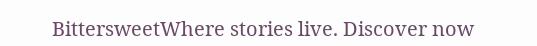BittersweetWhere stories live. Discover now